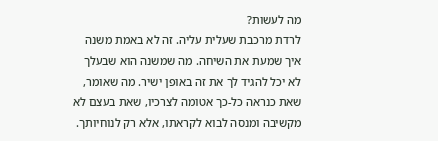מה לעשות?
לרדת מרכבת שעלית עליה. זה לא באמת משנה איך שמעת את השיחה. מה שמשנה הוא שבעלך לא יכל להגיד לך את זה באופן ישיר. מה שאומר, שאת כנראה כל-כך אטומה לצרכיו, שאת בעצם לא מקשיבה ומנסה לבוא לקראתו, אלא רק לנוחיותך.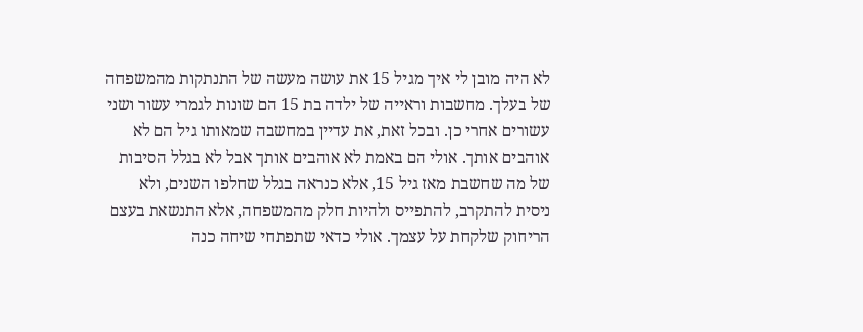לא היה מובן לי איך מגיל 15 את עושה מעשה של התנתקות מהמשפחה של בעלך. מחשבות וראייה של ילדה בת 15 הם שונות לגמרי עשור ושני עשורים אחרי כן. ובכל זאת, את עדיין במחשבה שמאותו גיל הם לא אוהבים אותך. אולי הם באמת לא אוהבים אותך אבל לא בגלל הסיבות של מה שחשבת מאז גיל 15, אלא כנראה בגלל שחלפו השנים, ולא ניסית להתקרב, להתפייס ולהיות חלק מהמשפחה, אלא התנשאת בעצם הריחוק שלקחת על עצמך. אולי כדאי שתפתחי שיחה כנה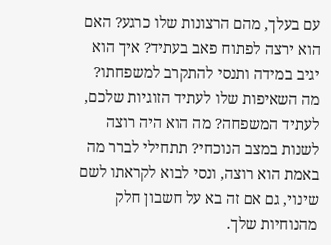עם בעלך, מהם הרצונות שלו כרגע? האם הוא ירצה לפתוח פאב בעתיד? איך הוא יגיב במידה ותנסי להתקרב למשפחתו? מה השאיפות שלו לעתיד הזוגיות שלכם, לעתיד המשפחה? מה הוא היה רוצה לשנות במצב הנוכחי? תתחילי לברר מה באמת הוא רוצה, ונסי לבוא לקראתו לשם שינוי, גם אם זה בא על חשבון חלק מהנוחיות שלך.